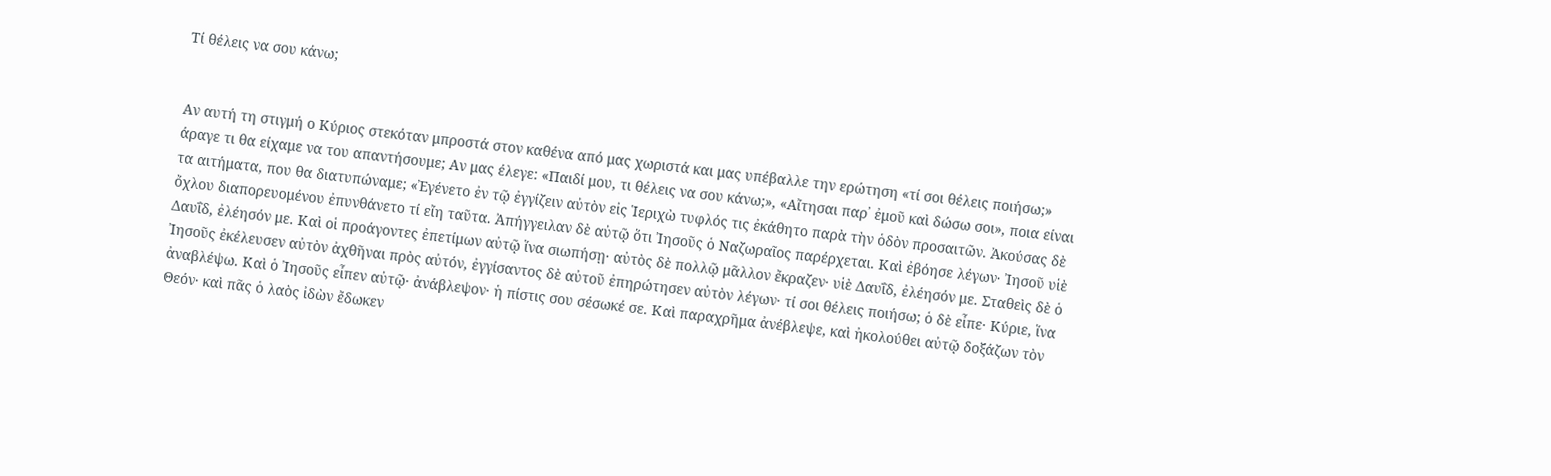Τί θέλεις να σου κάνω;


Αν αυτή τη στιγμή ο Κύριος στεκόταν μπροστά στον καθένα από μας χωριστά και μας υπέβαλλε την ερώτηση «τί σοι θέλεις ποιήσω;» άραγε τι θα είχαμε να του απαντήσουμε; Αν μας έλεγε: «Παιδί μου, τι θέλεις να σου κάνω;», «Αἴτησαι παρ᾿ ἐμοῦ καὶ δώσω σοι», ποια είναι τα αιτήματα, που θα διατυπώναμε; «Ἐγένετο ἐν τῷ ἐγγίζειν αὐτὸν εἰς Ἱεριχὼ τυφλός τις ἐκάθητο παρὰ τὴν ὁδὸν προσαιτῶν. Ἀκούσας δὲ ὄχλου διαπορευομένου ἐπυνθάνετο τί εἴη ταῦτα. Ἀπήγγειλαν δὲ αὐτῷ ὅτι Ἰησοῦς ὁ Ναζωραῖος παρέρχεται. Καὶ ἐβόησε λέγων· Ἰησοῦ υἱὲ Δαυΐδ, ἐλέησόν με. Καὶ οἱ προάγοντες ἐπετίμων αὐτῷ ἵνα σιωπήσῃ· αὐτὸς δὲ πολλῷ μᾶλλον ἔκραζεν· υἱὲ Δαυΐδ, ἐλέησόν με. Σταθεὶς δὲ ὁ Ἰησοῦς ἐκέλευσεν αὐτὸν ἀχθῆναι πρὸς αὐτόν, ἐγγίσαντος δὲ αὐτοῦ ἐπηρώτησεν αὐτὸν λέγων· τί σοι θέλεις ποιήσω; ὁ δὲ εἶπε· Κύριε, ἵνα ἀναβλέψω. Καὶ ὁ Ἰησοῦς εἶπεν αὐτῷ· ἀνάβλεψον· ἡ πίστις σου σέσωκέ σε. Καὶ παραχρῆμα ἀνέβλεψε, καὶ ἠκολούθει αὐτῷ δοξάζων τὸν Θεόν· καὶ πᾶς ὁ λαὸς ἰδὼν ἔδωκεν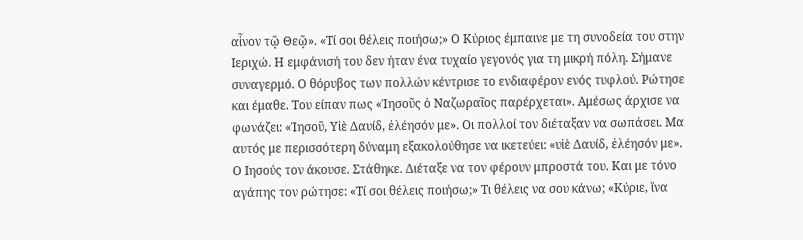αἶνον τῷ Θεῷ». «Τί σοι θέλεις ποιήσω;» Ο Κύριος έμπαινε με τη συνοδεία του στην Ιεριχώ. Η εμφάνισή του δεν ήταν ένα τυχαίο γεγονός για τη μικρή πόλη. Σήμανε συναγερμό. Ο θόρυβος των πολλών κέντρισε το ενδιαφέρον ενός τυφλού. Ρώτησε και έμαθε. Του είπαν πως «Ἰησοῦς ὁ Ναζωραῖος παρέρχεται». Αμέσως άρχισε να φωνάζει: «Ἰησοῦ, Υἱὲ Δαυίδ, ἐλέησόν με». Οι πολλοί τον διέταξαν να σωπάσει. Μα αυτός με περισσότερη δύναμη εξακολούθησε να ικετεύει: «υἱὲ Δαυίδ, ἐλέησόν με». Ο Ιησούς τον άκουσε. Στάθηκε. Διέταξε να τον φέρουν μπροστά του. Και με τόνο αγάπης τον ρώτησε: «Τί σοι θέλεις ποιήσω;» Τι θέλεις να σου κάνω; «Κύριε, ἵνα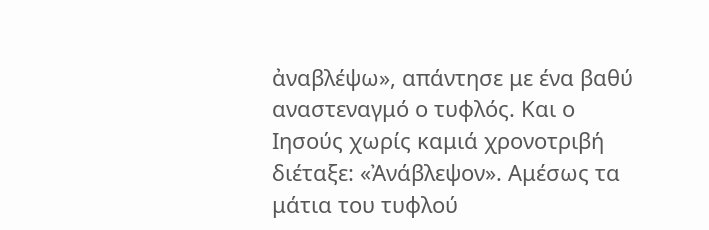ἀναβλέψω», απάντησε με ένα βαθύ αναστεναγμό ο τυφλός. Και ο Ιησούς χωρίς καμιά χρονοτριβή διέταξε: «Ἀνάβλεψον». Αμέσως τα μάτια του τυφλού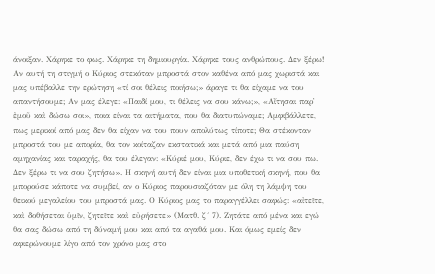άνοιξαν. Χάρηκε το φως. Χάρηκε τη δημιουργία. Χάρηκε τους ανθρώπους. Δεν ξέρω! Αν αυτή τη στιγμή ο Κύριος στεκόταν μπροστά στον καθένα από μας χωριστά και μας υπέβαλλε την ερώτηση «τί σοι θέλεις ποιήσω;» άραγε τι θα είχαμε να του απαντήσουμε; Αν μας έλεγε: «Παιδί μου, τι θέλεις να σου κάνω;», «Αἴτησαι παρ᾿ ἐμοῦ καὶ δώσω σοι», ποια είναι τα αιτήματα, που θα διατυπώναμε; Αμφιβάλλετε, πως μερικοί από μας δεν θα είχαν να του πουν απολύτως τίποτε; Θα στέκονταν μπροστά του με απορία, θα τον κοίταζαν εκστατικά και μετά από μια παύση αμηχανίας και ταραχής, θα του έλεγαν: «Κύριέ μου, Κύριε, δεν έχω τι να σου πω. Δεν ξέρω τι να σου ζητήσω». Η σκηνή αυτή δεν είναι μια υποθετική σκηνή, που θα μπορούσε κάποτε να συμβεί, αν ο Κύριος παρουσιαζόταν με όλη τη λάμψη του θεικού μεγαλείου του μπροστά μας. Ο Κύριος μας το παραγγέλλει σαφώς: «αἰτεῖτε, καὶ δοθήσεται ὑμῖν, ζητεῖτε καὶ εὐρήσετε» (Ματθ. ζ´ 7). Ζητάτε από μένα και εγώ θα σας δώσω από τη δύναμή μου και από τα αγαθά μου. Και όμως εμείς δεν αφιερώνουμε λίγο από τον χρόνο μας στο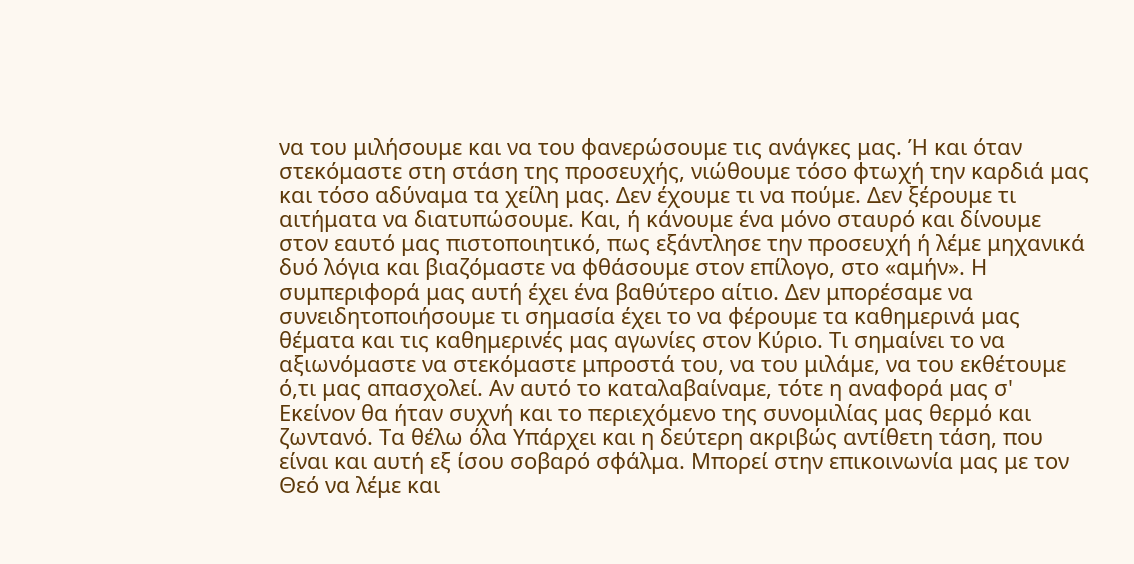να του μιλήσουμε και να του φανερώσουμε τις ανάγκες μας. Ή και όταν στεκόμαστε στη στάση της προσευχής, νιώθουμε τόσο φτωχή την καρδιά μας και τόσο αδύναμα τα χείλη μας. Δεν έχουμε τι να πούμε. Δεν ξέρουμε τι αιτήματα να διατυπώσουμε. Και, ή κάνουμε ένα μόνο σταυρό και δίνουμε στον εαυτό μας πιστοποιητικό, πως εξάντλησε την προσευχή ή λέμε μηχανικά δυό λόγια και βιαζόμαστε να φθάσουμε στον επίλογο, στο «αμήν». Η συμπεριφορά μας αυτή έχει ένα βαθύτερο αίτιο. Δεν μπορέσαμε να συνειδητοποιήσουμε τι σημασία έχει το να φέρουμε τα καθημερινά μας θέματα και τις καθημερινές μας αγωνίες στον Κύριο. Τι σημαίνει το να αξιωνόμαστε να στεκόμαστε μπροστά του, να του μιλάμε, να του εκθέτουμε ό,τι μας απασχολεί. Αν αυτό το καταλαβαίναμε, τότε η αναφορά μας σ' Εκείνον θα ήταν συχνή και το περιεχόμενο της συνομιλίας μας θερμό και ζωντανό. Τα θέλω όλα Υπάρχει και η δεύτερη ακριβώς αντίθετη τάση, που είναι και αυτή εξ ίσου σοβαρό σφάλμα. Μπορεί στην επικοινωνία μας με τον Θεό να λέμε και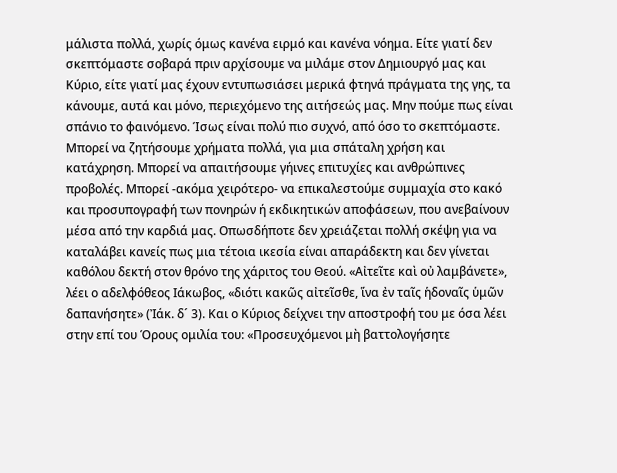μάλιστα πολλά, χωρίς όμως κανένα ειρμό και κανένα νόημα. Είτε γιατί δεν σκεπτόμαστε σοβαρά πριν αρχίσουμε να μιλάμε στον Δημιουργό μας και Κύριο, είτε γιατί μας έχουν εντυπωσιάσει μερικά φτηνά πράγματα της γης, τα κάνουμε, αυτά και μόνο, περιεχόμενο της αιτήσεώς μας. Μην πούμε πως είναι σπάνιο το φαινόμενο. Ίσως είναι πολύ πιο συχνό, από όσο το σκεπτόμαστε. Μπορεί να ζητήσουμε χρήματα πολλά, για μια σπάταλη χρήση και κατάχρηση. Μπορεί να απαιτήσουμε γήινες επιτυχίες και ανθρώπινες προβολές. Μπορεί -ακόμα χειρότερο- να επικαλεστούμε συμμαχία στο κακό και προσυπογραφή των πονηρών ή εκδικητικών αποφάσεων, που ανεβαίνουν μέσα από την καρδιά μας. Οπωσδήποτε δεν χρειάζεται πολλή σκέψη για να καταλάβει κανείς πως μια τέτοια ικεσία είναι απαράδεκτη και δεν γίνεται καθόλου δεκτή στον θρόνο της χάριτος του Θεού. «Αἰτεῖτε καὶ οὐ λαμβάνετε», λέει ο αδελφόθεος Ιάκωβος, «διότι κακῶς αἰτεῖσθε, ἵνα ἐν ταῖς ἡδοναῖς ὑμῶν δαπανήσητε» (Ἰάκ. δ´ 3). Και ο Κύριος δείχνει την αποστροφή του με όσα λέει στην επί του Όρους ομιλία του: «Προσευχόμενοι μὴ βαττολογήσητε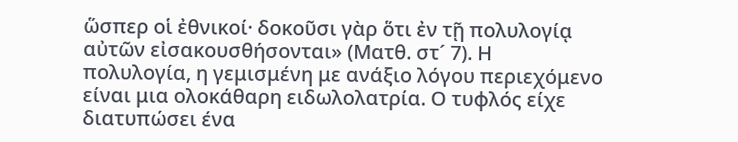ὥσπερ οἱ ἐθνικοί· δοκοῦσι γὰρ ὅτι ἐν τῇ πολυλογίᾳ αὐτῶν εἰσακουσθήσονται» (Ματθ. στ´ 7). Η πολυλογία, η γεμισμένη με ανάξιο λόγου περιεχόμενο είναι μια ολοκάθαρη ειδωλολατρία. Ο τυφλός είχε διατυπώσει ένα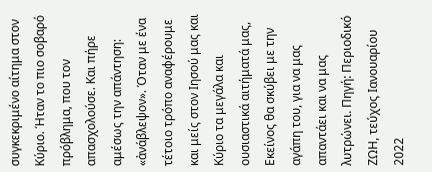συγκεκριμένο αίτημα στον Κύριο. Ήταν το πιο σοβαρό πρόβλημα, που τον απασχολούσε. Και πήρε αμέσως την απάντηση: «ἀνάβλεψον». Όταν με ένα τέτοιο τρόπο αναφέρουμε και μείς στον Ιησού μας και Κύριο τα μεγάλα και ουσιαστικά αιτήματά μας, Εκείνος θα σκύβει με την αγάπη του, για να μας απαντάει και να μας λυτρώνει. Πηγή: Περιοδικό ΖΩΗ, τεύχος Ιανουαρίου 2022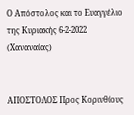Ο Απόστολος και το Ευαγγέλιο της Κυριακής 6-2-2022 (Χαναναίας)


ΑΠΟΣΤΟΛΟΣ Προς Κορινθίους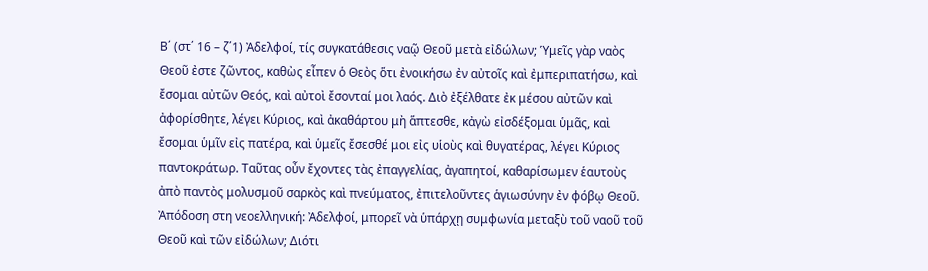Β΄ (στ΄ 16 – ζ΄1) Ἀδελφοί, τίς συγκατάθεσις ναῷ Θεοῦ μετὰ εἰδώλων; Ὑμεῖς γὰρ ναὸς Θεοῦ ἐστε ζῶντος, καθὼς εἶπεν ὁ Θεὸς ὅτι ἐνοικήσω ἐν αὐτοῖς καὶ ἐμπεριπατήσω, καὶ ἔσομαι αὐτῶν Θεός, καὶ αὐτοὶ ἔσονταί μοι λαός. Διὸ ἐξέλθατε ἐκ μέσου αὐτῶν καὶ ἀφορίσθητε, λέγει Κύριος, καὶ ἀκαθάρτου μὴ ἅπτεσθε, κἀγὼ εἰσδέξομαι ὑμᾶς, καὶ ἔσομαι ὑμῖν εἰς πατέρα, καὶ ὑμεῖς ἔσεσθέ μοι εἰς υἱοὺς καὶ θυγατέρας, λέγει Κύριος παντοκράτωρ. Ταῦτας οὖν ἔχοντες τὰς ἐπαγγελίας, ἀγαπητοί, καθαρίσωμεν ἑαυτοὺς ἀπὸ παντὸς μολυσμοῦ σαρκὸς καὶ πνεύματος, ἐπιτελοῦντες ἁγιωσύνην ἐν φόβῳ Θεοῦ. Ἀπόδοση στη νεοελληνική: Ἀδελφοί, μπορεῖ νὰ ὑπάρχῃ συμφωνία μεταξὺ τοῦ ναοῦ τοῦ Θεοῦ καὶ τῶν εἰδώλων; Διότι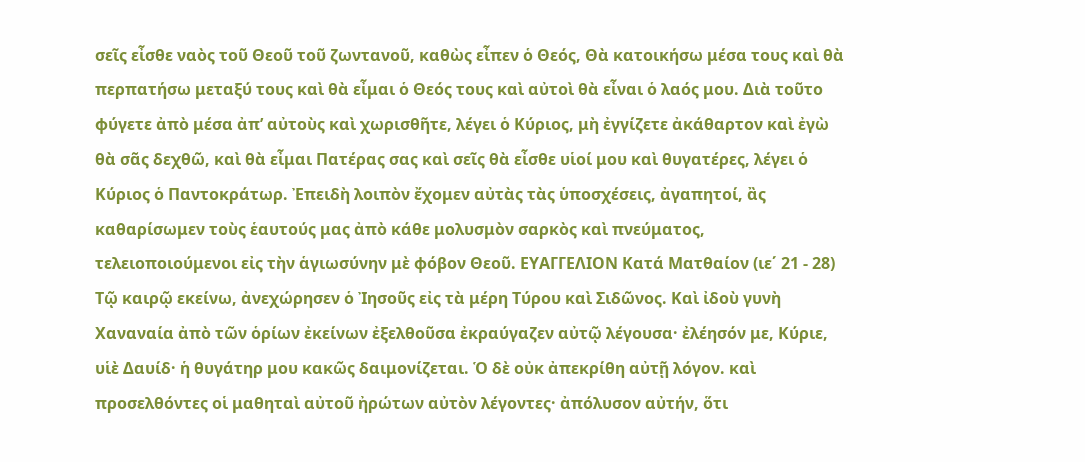σεῖς εἶσθε ναὸς τοῦ Θεοῦ τοῦ ζωντανοῦ, καθὼς εἶπεν ὁ Θεός, Θὰ κατοικήσω μέσα τους καὶ θὰ περπατήσω μεταξύ τους καὶ θὰ εἶμαι ὁ Θεός τους καὶ αὐτοὶ θὰ εἶναι ὁ λαός μου. Διὰ τοῦτο φύγετε ἀπὸ μέσα ἀπ’ αὐτοὺς καὶ χωρισθῆτε, λέγει ὁ Κύριος, μὴ ἐγγίζετε ἀκάθαρτον καὶ ἐγὼ θὰ σᾶς δεχθῶ, καὶ θὰ εἶμαι Πατέρας σας καὶ σεῖς θὰ εἶσθε υἱοί μου καὶ θυγατέρες, λέγει ὁ Κύριος ὁ Παντοκράτωρ. Ἐπειδὴ λοιπὸν ἔχομεν αὐτὰς τὰς ὑποσχέσεις, ἀγαπητοί, ἂς καθαρίσωμεν τοὺς ἑαυτούς μας ἀπὸ κάθε μολυσμὸν σαρκὸς καὶ πνεύματος, τελειοποιούμενοι εἰς τὴν ἁγιωσύνην μὲ φόβον Θεοῦ. ΕΥΑΓΓΕΛΙΟΝ Κατά Ματθαίον (ιε΄ 21 - 28) Τῷ καιρῷ εκείνω, ἀνεχώρησεν ὁ Ἰησοῦς εἰς τὰ μέρη Τύρου καὶ Σιδῶνος. Καὶ ἰδοὺ γυνὴ Χαναναία ἀπὸ τῶν ὁρίων ἐκείνων ἐξελθοῦσα ἐκραύγαζεν αὐτῷ λέγουσα· ἐλέησόν με, Κύριε, υἱὲ Δαυίδ· ἡ θυγάτηρ μου κακῶς δαιμονίζεται. Ὁ δὲ οὐκ ἀπεκρίθη αὐτῇ λόγον. καὶ προσελθόντες οἱ μαθηταὶ αὐτοῦ ἠρώτων αὐτὸν λέγοντες· ἀπόλυσον αὐτήν, ὅτι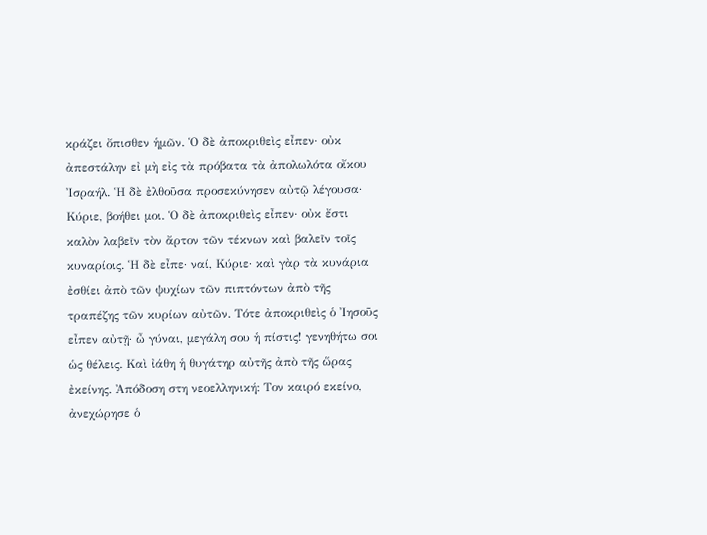κράζει ὄπισθεν ἡμῶν. Ὁ δὲ ἀποκριθεὶς εἶπεν· οὐκ ἀπεστάλην εἰ μὴ εἰς τὰ πρόβατα τὰ ἀπολωλότα οἴκου Ἰσραήλ. Ἡ δὲ ἐλθοῦσα προσεκύνησεν αὐτῷ λέγουσα· Κύριε, βοήθει μοι. Ὁ δὲ ἀποκριθεὶς εἶπεν· οὐκ ἔστι καλὸν λαβεῖν τὸν ἄρτον τῶν τέκνων καὶ βαλεῖν τοῖς κυναρίοις. Ἡ δὲ εἶπε· ναί, Κύριε· καὶ γὰρ τὰ κυνάρια ἐσθίει ἀπὸ τῶν ψυχίων τῶν πιπτόντων ἀπὸ τῆς τραπέζης τῶν κυρίων αὐτῶν. Τότε ἀποκριθεὶς ὁ Ἰησοῦς εἶπεν αὐτῇ· ὦ γύναι, μεγάλη σου ἡ πίστις! γενηθήτω σοι ὡς θέλεις. Καὶ ἰάθη ἡ θυγάτηρ αὐτῆς ἀπὸ τῆς ὥρας ἐκείνης. Ἀπόδοση στη νεοελληνική: Τον καιρό εκείνο, ἀνεχώρησε ὁ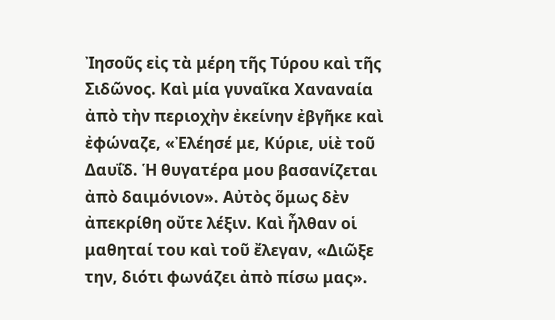Ἰησοῦς εἰς τὰ μέρη τῆς Τύρου καὶ τῆς Σιδῶνος. Καὶ μία γυναῖκα Χαναναία ἀπὸ τὴν περιοχὴν ἐκείνην ἐβγῆκε καὶ ἐφώναζε, «Ἐλέησέ με, Κύριε, υἱὲ τοῦ Δαυΐδ. Ἡ θυγατέρα μου βασανίζεται ἀπὸ δαιμόνιον». Αὐτὸς ὅμως δὲν ἀπεκρίθη οὔτε λέξιν. Καὶ ἦλθαν οἱ μαθηταί του καὶ τοῦ ἔλεγαν, «Διῶξε την, διότι φωνάζει ἀπὸ πίσω μας».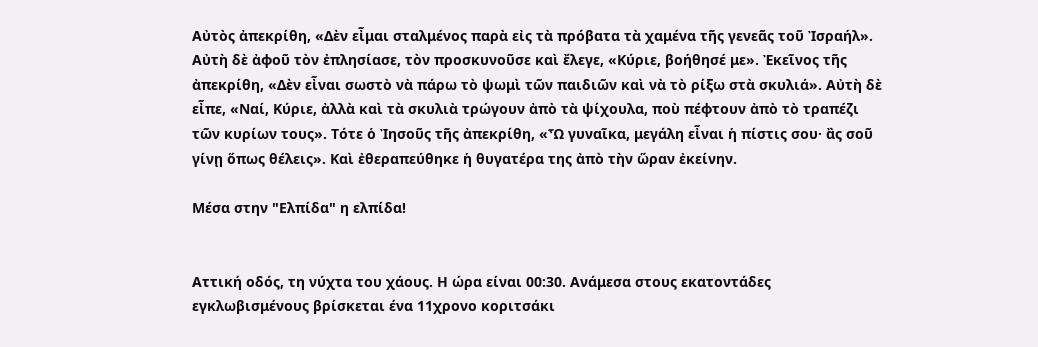Αὐτὸς ἀπεκρίθη, «Δὲν εἶμαι σταλμένος παρὰ εἰς τὰ πρόβατα τὰ χαμένα τῆς γενεᾶς τοῦ Ἰσραήλ». Αὐτὴ δὲ ἀφοῦ τὸν ἐπλησίασε, τὸν προσκυνοῦσε καὶ ἔλεγε, «Κύριε, βοήθησέ με». Ἐκεῖνος τῆς ἀπεκρίθη, «Δὲν εἶναι σωστὸ νὰ πάρω τὸ ψωμὶ τῶν παιδιῶν καὶ νὰ τὸ ρίξω στὰ σκυλιά». Αὐτὴ δὲ εἶπε, «Ναί, Κύριε, ἀλλὰ καὶ τὰ σκυλιὰ τρώγουν ἀπὸ τὰ ψίχουλα, ποὺ πέφτουν ἀπὸ τὸ τραπέζι τῶν κυρίων τους». Τότε ὁ Ἰησοῦς τῆς ἀπεκρίθη, «Ὦ γυναῖκα, μεγάλη εἶναι ἡ πίστις σου· ἂς σοῦ γίνῃ ὅπως θέλεις». Καὶ ἐθεραπεύθηκε ἡ θυγατέρα της ἀπὸ τὴν ὥραν ἐκείνην.

Μέσα στην "Ελπίδα" η ελπίδα!


Αττική οδός, τη νύχτα του χάους. Η ώρα είναι 00:30. Ανάμεσα στους εκατοντάδες εγκλωβισμένους βρίσκεται ένα 11χρονο κοριτσάκι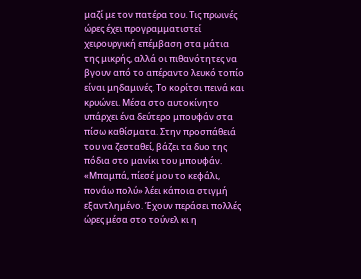μαζί με τον πατέρα του. Τις πρωινές ώρες έχει προγραμματιστεί χειρουργική επέμβαση στα μάτια της μικρής, αλλά οι πιθανότητες να βγουν από το απέραντο λευκό τοπίο είναι μηδαμινές. Το κορίτσι πεινά και κρυώνει. Μέσα στο αυτοκίνητο υπάρχει ένα δεύτερο μπουφάν στα πίσω καθίσματα. Στην προσπάθειά του να ζεσταθεί, βάζει τα δυο της πόδια στο μανίκι του μπουφάν. «Μπαμπά, πίεσέ μου το κεφάλι, πονάω πολύ» λέει κάποια στιγμή εξαντλημένο. Έχουν περάσει πολλές ώρες μέσα στο τούνελ κι η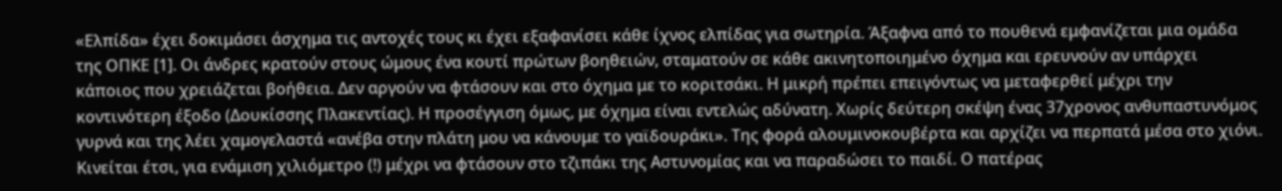«Ελπίδα» έχει δοκιμάσει άσχημα τις αντοχές τους κι έχει εξαφανίσει κάθε ίχνος ελπίδας για σωτηρία. Άξαφνα από το πουθενά εμφανίζεται μια ομάδα της ΟΠΚΕ [1]. Οι άνδρες κρατούν στους ώμους ένα κουτί πρώτων βοηθειών, σταματούν σε κάθε ακινητοποιημένο όχημα και ερευνούν αν υπάρχει κάποιος που χρειάζεται βοήθεια. Δεν αργούν να φτάσουν και στο όχημα με το κοριτσάκι. Η μικρή πρέπει επειγόντως να μεταφερθεί μέχρι την κοντινότερη έξοδο (Δουκίσσης Πλακεντίας). Η προσέγγιση όμως, με όχημα είναι εντελώς αδύνατη. Χωρίς δεύτερη σκέψη ένας 37χρονος ανθυπαστυνόμος γυρνά και της λέει χαμογελαστά «ανέβα στην πλάτη μου να κάνουμε το γαϊδουράκι». Της φορά αλουμινοκουβέρτα και αρχίζει να περπατά μέσα στο χιόνι. Κινείται έτσι, για ενάμιση χιλιόμετρο (!) μέχρι να φτάσουν στο τζιπάκι της Αστυνομίας και να παραδώσει το παιδί. Ο πατέρας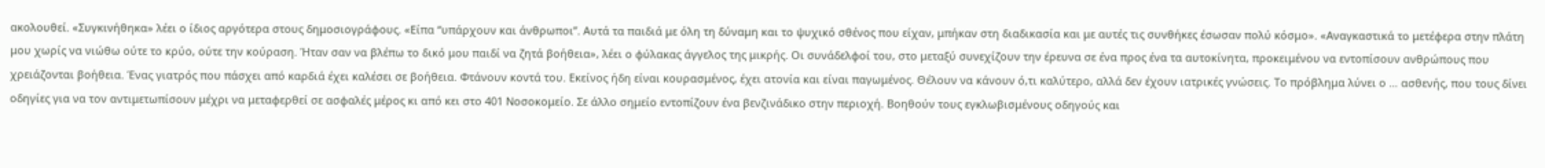ακολουθεί. «Συγκινήθηκα» λέει ο ίδιος αργότερα στους δημοσιογράφους. «Είπα “υπάρχουν και άνθρωποι”. Αυτά τα παιδιά με όλη τη δύναμη και το ψυχικό σθένος που είχαν, μπήκαν στη διαδικασία και με αυτές τις συνθήκες έσωσαν πολύ κόσμο». «Αναγκαστικά το μετέφερα στην πλάτη μου χωρίς να νιώθω ούτε το κρύο, ούτε την κούραση. Ήταν σαν να βλέπω το δικό μου παιδί να ζητά βοήθεια», λέει ο φύλακας άγγελος της μικρής. Οι συνάδελφοί του, στο μεταξύ συνεχίζουν την έρευνα σε ένα προς ένα τα αυτοκίνητα, προκειμένου να εντοπίσουν ανθρώπους που χρειάζονται βοήθεια. Ένας γιατρός που πάσχει από καρδιά έχει καλέσει σε βοήθεια. Φτάνουν κοντά του. Εκείνος ήδη είναι κουρασμένος, έχει ατονία και είναι παγωμένος. Θέλουν να κάνουν ό,τι καλύτερο, αλλά δεν έχουν ιατρικές γνώσεις. Το πρόβλημα λύνει ο … ασθενής, που τους δίνει οδηγίες για να τον αντιμετωπίσουν μέχρι να μεταφερθεί σε ασφαλές μέρος κι από κει στο 401 Νοσοκομείο. Σε άλλο σημείο εντοπίζουν ένα βενζινάδικο στην περιοχή. Βοηθούν τους εγκλωβισμένους οδηγούς και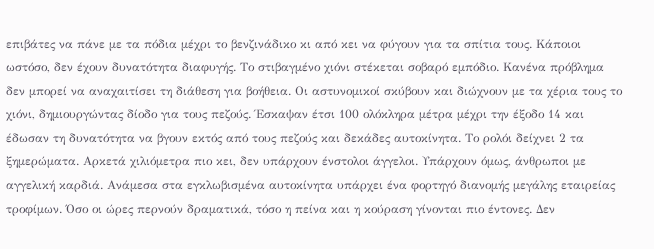επιβάτες να πάνε με τα πόδια μέχρι το βενζινάδικο κι από κει να φύγουν για τα σπίτια τους. Κάποιοι ωστόσο, δεν έχουν δυνατότητα διαφυγής. Το στιβαγμένο χιόνι στέκεται σοβαρό εμπόδιο. Κανένα πρόβλημα δεν μπορεί να αναχαιτίσει τη διάθεση για βοήθεια. Οι αστυνομικοί σκύβουν και διώχνουν με τα χέρια τους το χιόνι, δημιουργώντας δίοδο για τους πεζούς. Έσκαψαν έτσι 100 ολόκληρα μέτρα μέχρι την έξοδο 14 και έδωσαν τη δυνατότητα να βγουν εκτός από τους πεζούς και δεκάδες αυτοκίνητα. Το ρολόι δείχνει 2 τα ξημερώματα. Αρκετά χιλιόμετρα πιο κει, δεν υπάρχουν ένστολοι άγγελοι. Υπάρχουν όμως, άνθρωποι με αγγελική καρδιά. Ανάμεσα στα εγκλωβισμένα αυτοκίνητα υπάρχει ένα φορτηγό διανομής μεγάλης εταιρείας τροφίμων. Όσο οι ώρες περνούν δραματικά, τόσο η πείνα και η κούραση γίνονται πιο έντονες. Δεν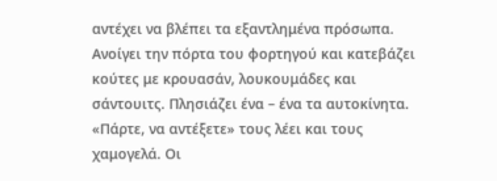αντέχει να βλέπει τα εξαντλημένα πρόσωπα. Ανοίγει την πόρτα του φορτηγού και κατεβάζει κούτες με κρουασάν, λουκουμάδες και σάντουιτς. Πλησιάζει ένα – ένα τα αυτοκίνητα. «Πάρτε, να αντέξετε» τους λέει και τους χαμογελά. Οι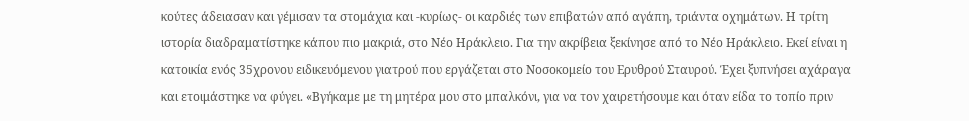κούτες άδειασαν και γέμισαν τα στομάχια και -κυρίως- οι καρδιές των επιβατών από αγάπη, τριάντα οχημάτων. Η τρίτη ιστορία διαδραματίστηκε κάπου πιο μακριά, στο Νέο Ηράκλειο. Για την ακρίβεια ξεκίνησε από το Νέο Ηράκλειο. Εκεί είναι η κατοικία ενός 35χρονου ειδικευόμενου γιατρού που εργάζεται στο Νοσοκομείο του Ερυθρού Σταυρού. Έχει ξυπνήσει αχάραγα και ετοιμάστηκε να φύγει. «Βγήκαμε με τη μητέρα μου στο μπαλκόνι, για να τον χαιρετήσουμε και όταν είδα το τοπίο πριν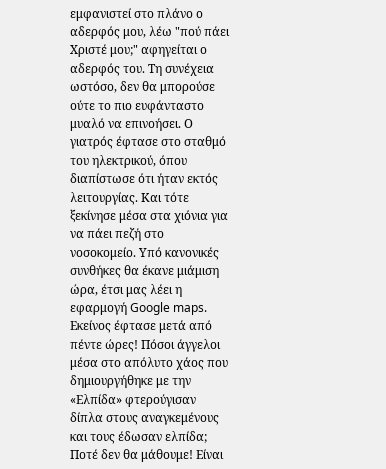εμφανιστεί στο πλάνο ο αδερφός μου, λέω "πού πάει Χριστέ μου;" αφηγείται ο αδερφός του. Τη συνέχεια ωστόσο, δεν θα μπορούσε ούτε το πιο ευφάνταστο μυαλό να επινοήσει. Ο γιατρός έφτασε στο σταθμό του ηλεκτρικού, όπου διαπίστωσε ότι ήταν εκτός λειτουργίας. Και τότε ξεκίνησε μέσα στα χιόνια για να πάει πεζή στο νοσοκομείο. Υπό κανονικές συνθήκες θα έκανε μιάμιση ώρα, έτσι μας λέει η εφαρμογή Google maps. Εκείνος έφτασε μετά από πέντε ώρες! Πόσοι άγγελοι μέσα στο απόλυτο χάος που δημιουργήθηκε με την «Ελπίδα» φτερούγισαν δίπλα στους αναγκεμένους και τους έδωσαν ελπίδα; Ποτέ δεν θα μάθουμε! Είναι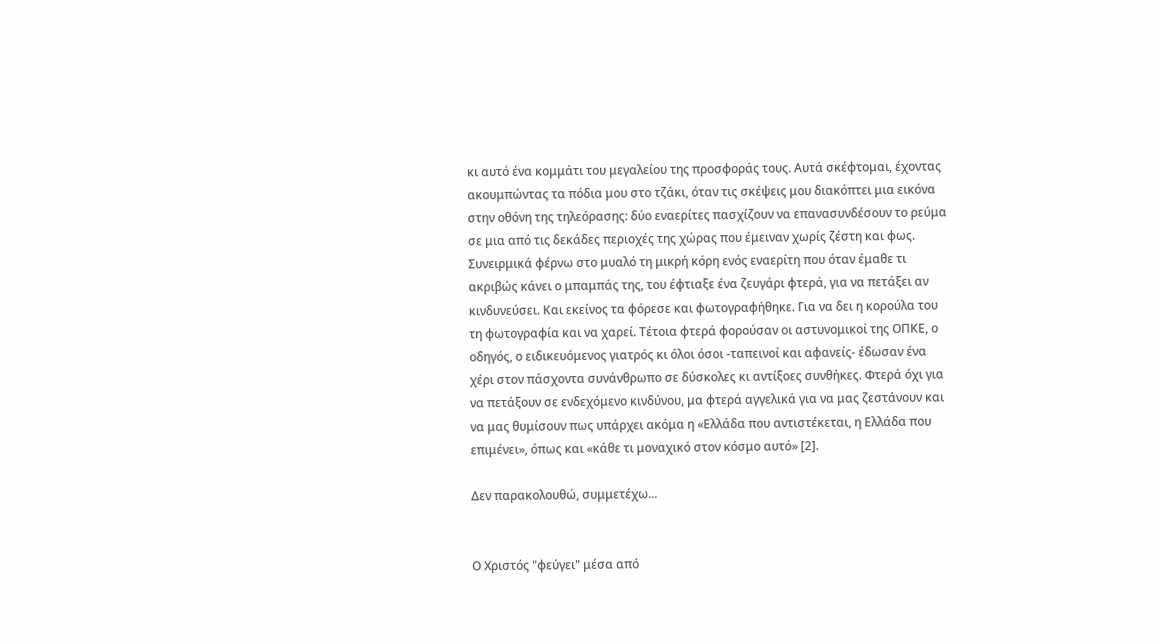κι αυτό ένα κομμάτι του μεγαλείου της προσφοράς τους. Αυτά σκέφτομαι, έχοντας ακουμπώντας τα πόδια μου στο τζάκι, όταν τις σκέψεις μου διακόπτει μια εικόνα στην οθόνη της τηλεόρασης: δύο εναερίτες πασχίζουν να επανασυνδέσουν το ρεύμα σε μια από τις δεκάδες περιοχές της χώρας που έμειναν χωρίς ζέστη και φως. Συνειρμικά φέρνω στο μυαλό τη μικρή κόρη ενός εναερίτη που όταν έμαθε τι ακριβώς κάνει ο μπαμπάς της, του έφτιαξε ένα ζευγάρι φτερά, για να πετάξει αν κινδυνεύσει. Και εκείνος τα φόρεσε και φωτογραφήθηκε. Για να δει η κορούλα του τη φωτογραφία και να χαρεί. Τέτοια φτερά φορούσαν οι αστυνομικοί της ΟΠΚΕ, ο οδηγός, ο ειδικευόμενος γιατρός κι όλοι όσοι -ταπεινοί και αφανείς- έδωσαν ένα χέρι στον πάσχοντα συνάνθρωπο σε δύσκολες κι αντίξοες συνθήκες. Φτερά όχι για να πετάξουν σε ενδεχόμενο κινδύνου, μα φτερά αγγελικά για να μας ζεστάνουν και να μας θυμίσουν πως υπάρχει ακόμα η «Ελλάδα που αντιστέκεται, η Ελλάδα που επιμένει», όπως και «κάθε τι μοναχικό στον κόσμο αυτό» [2].

Δεν παρακολουθώ, συμμετέχω...


Ο Χριστός "φεύγει" μέσα από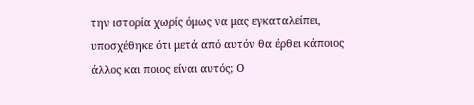την ιστορία χωρίς όμως να μας εγκαταλείπει, υποσχέθηκε ότι μετά από αυτόν θα έρθει κάποιος άλλος και ποιος είναι αυτός; Ο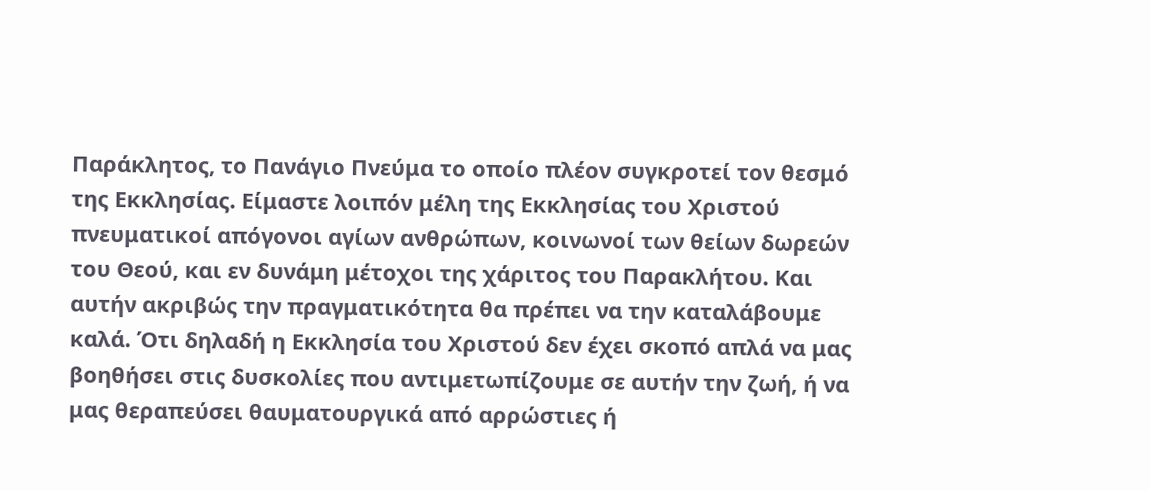Παράκλητος, το Πανάγιο Πνεύμα το οποίο πλέον συγκροτεί τον θεσμό της Εκκλησίας. Είμαστε λοιπόν μέλη της Εκκλησίας του Χριστού πνευματικοί απόγονοι αγίων ανθρώπων, κοινωνοί των θείων δωρεών του Θεού, και εν δυνάμη μέτοχοι της χάριτος του Παρακλήτου. Και αυτήν ακριβώς την πραγματικότητα θα πρέπει να την καταλάβουμε καλά. Ότι δηλαδή η Εκκλησία του Χριστού δεν έχει σκοπό απλά να μας βοηθήσει στις δυσκολίες που αντιμετωπίζουμε σε αυτήν την ζωή, ή να μας θεραπεύσει θαυματουργικά από αρρώστιες ή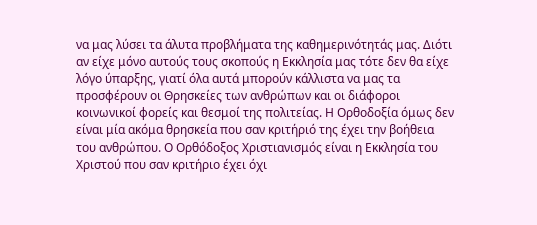να μας λύσει τα άλυτα προβλήματα της καθημερινότητάς μας. Διότι αν είχε μόνο αυτούς τους σκοπούς η Εκκλησία μας τότε δεν θα είχε λόγο ύπαρξης, γιατί όλα αυτά μπορούν κάλλιστα να μας τα προσφέρουν οι Θρησκείες των ανθρώπων και οι διάφοροι κοινωνικοί φορείς και θεσμοί της πολιτείας. Η Ορθοδοξία όμως δεν είναι μία ακόμα θρησκεία που σαν κριτήριό της έχει την βοήθεια του ανθρώπου. Ο Ορθόδοξος Χριστιανισμός είναι η Εκκλησία του Χριστού που σαν κριτήριο έχει όχι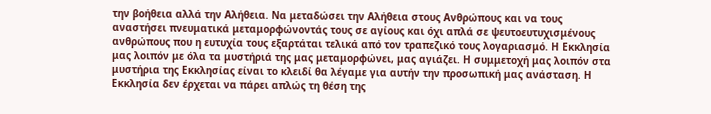την βοήθεια αλλά την Αλήθεια. Να μεταδώσει την Αλήθεια στους Ανθρώπους και να τους αναστήσει πνευματικά μεταμορφώνοντάς τους σε αγίους και όχι απλά σε ψευτοευτυχισμένους ανθρώπους που η ευτυχία τους εξαρτάται τελικά από τον τραπεζικό τους λογαριασμό. Η Εκκλησία μας λοιπόν με όλα τα μυστήριά της μας μεταμορφώνει, μας αγιάζει. Η συμμετοχή μας λοιπόν στα μυστήρια της Εκκλησίας είναι το κλειδί θα λέγαμε για αυτήν την προσωπική μας ανάσταση. Η Εκκλησία δεν έρχεται να πάρει απλώς τη θέση της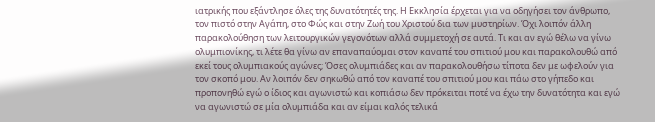ιατρικής που εξάντλησε όλες της δυνατότητές της. Η Εκκλησία έρχεται για να οδηγήσει τον άνθρωπο, τον πιστό στην Αγάπη, στο Φώς και στην Ζωή του Χριστού δια των μυστηρίων. Όχι λοιπόν άλλη παρακολούθηση των λειτουργικών γεγονότων αλλά συμμετοχή σε αυτά. Τι και αν εγώ θέλω να γίνω ολυμπιονίκης, τι λέτε θα γίνω αν επαναπαύομαι στον καναπέ του σπιτιού μου και παρακολουθώ από εκεί τους ολυμπιακούς αγώνες; Όσες ολυμπιάδες και αν παρακολουθήσω τίποτα δεν με ωφελούν για τον σκοπό μου. Αν λοιπόν δεν σηκωθώ από τον καναπέ του σπιτιού μου και πάω στο γήπεδο και προπονηθώ εγώ ο ίδιος και αγωνιστώ και κοπιάσω δεν πρόκειται ποτέ να έχω την δυνατότητα και εγώ να αγωνιστώ σε μία ολυμπιάδα και αν είμαι καλός τελικά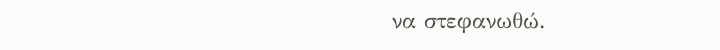να στεφανωθώ.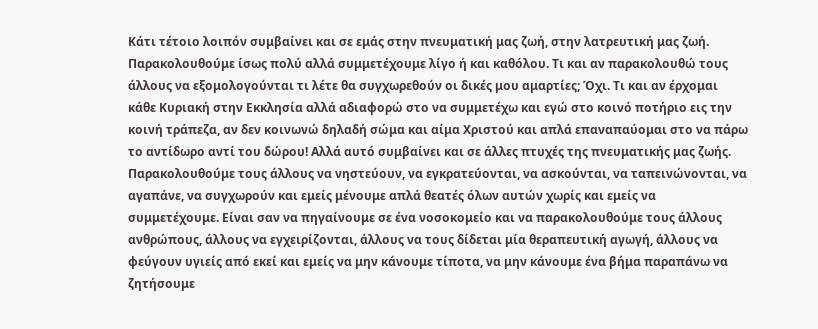Κάτι τέτοιο λοιπόν συμβαίνει και σε εμάς στην πνευματική μας ζωή, στην λατρευτική μας ζωή. Παρακολουθούμε ίσως πολύ αλλά συμμετέχουμε λίγο ή και καθόλου. Τι και αν παρακολουθώ τους άλλους να εξομολογούνται τι λέτε θα συγχωρεθούν οι δικές μου αμαρτίες; Όχι. Τι και αν έρχομαι κάθε Κυριακή στην Εκκλησία αλλά αδιαφορώ στο να συμμετέχω και εγώ στο κοινό ποτήριο εις την κοινή τράπεζα, αν δεν κοινωνώ δηλαδή σώμα και αίμα Χριστού και απλά επαναπαύομαι στο να πάρω το αντίδωρο αντί του δώρου! Αλλά αυτό συμβαίνει και σε άλλες πτυχές της πνευματικής μας ζωής. Παρακολουθούμε τους άλλους να νηστεύουν, να εγκρατεύονται, να ασκούνται, να ταπεινώνονται, να αγαπάνε, να συγχωρούν και εμείς μένουμε απλά θεατές όλων αυτών χωρίς και εμείς να συμμετέχουμε. Είναι σαν να πηγαίνουμε σε ένα νοσοκομείο και να παρακολουθούμε τους άλλους ανθρώπους, άλλους να εγχειρίζονται, άλλους να τους δίδεται μία θεραπευτική αγωγή, άλλους να φεύγουν υγιείς από εκεί και εμείς να μην κάνουμε τίποτα, να μην κάνουμε ένα βήμα παραπάνω να ζητήσουμε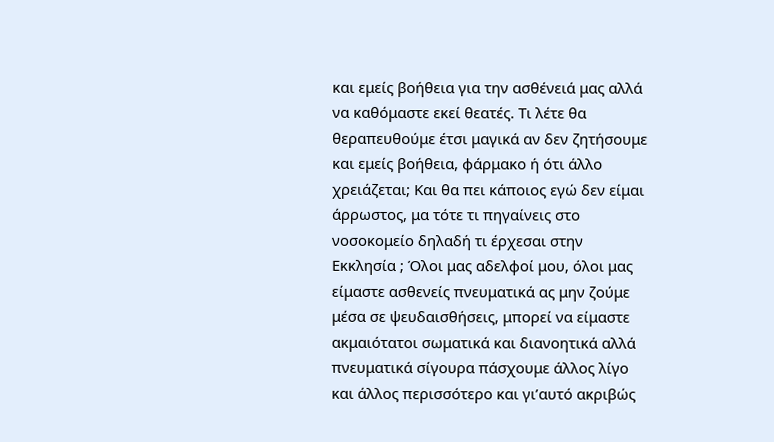και εμείς βοήθεια για την ασθένειά μας αλλά να καθόμαστε εκεί θεατές. Τι λέτε θα θεραπευθούμε έτσι μαγικά αν δεν ζητήσουμε και εμείς βοήθεια, φάρμακο ή ότι άλλο χρειάζεται; Και θα πει κάποιος εγώ δεν είμαι άρρωστος, μα τότε τι πηγαίνεις στο νοσοκομείο δηλαδή τι έρχεσαι στην Εκκλησία ; Όλοι μας αδελφοί μου, όλοι μας είμαστε ασθενείς πνευματικά ας μην ζούμε μέσα σε ψευδαισθήσεις, μπορεί να είμαστε ακμαιότατοι σωματικά και διανοητικά αλλά πνευματικά σίγουρα πάσχουμε άλλος λίγο και άλλος περισσότερο και γι’αυτό ακριβώς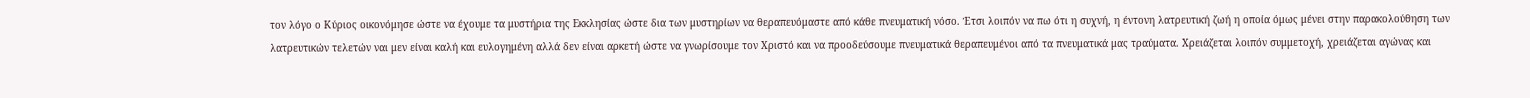τον λόγο ο Κύριος οικονόμησε ώστε να έχουμε τα μυστήρια της Εκκλησίας ώστε δια των μυστηρίων να θεραπευόμαστε από κάθε πνευματική νόσο. Έτσι λοιπόν να πω ότι η συχνή, η έντονη λατρευτική ζωή η οποία όμως μένει στην παρακολούθηση των λατρευτικών τελετών ναι μεν είναι καλή και ευλογημένη αλλά δεν είναι αρκετή ώστε να γνωρίσουμε τον Χριστό και να προοδεύσουμε πνευματικά θεραπευμένοι από τα πνευματικά μας τραύματα. Χρειάζεται λοιπόν συμμετοχή, χρειάζεται αγώνας και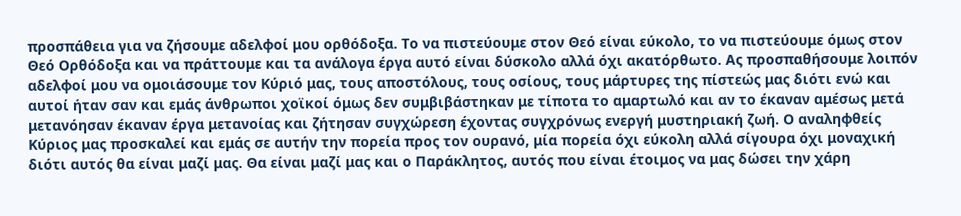προσπάθεια για να ζήσουμε αδελφοί μου ορθόδοξα. Το να πιστεύουμε στον Θεό είναι εύκολο, το να πιστεύουμε όμως στον Θεό Ορθόδοξα και να πράττουμε και τα ανάλογα έργα αυτό είναι δύσκολο αλλά όχι ακατόρθωτο. Ας προσπαθήσουμε λοιπόν αδελφοί μου να ομοιάσουμε τον Κύριό μας, τους αποστόλους, τους οσίους, τους μάρτυρες της πίστεώς μας διότι ενώ και αυτοί ήταν σαν και εμάς άνθρωποι χοϊκοί όμως δεν συμβιβάστηκαν με τίποτα το αμαρτωλό και αν το έκαναν αμέσως μετά μετανόησαν έκαναν έργα μετανοίας και ζήτησαν συγχώρεση έχοντας συγχρόνως ενεργή μυστηριακή ζωή. Ο αναληφθείς Κύριος μας προσκαλεί και εμάς σε αυτήν την πορεία προς τον ουρανό, μία πορεία όχι εύκολη αλλά σίγουρα όχι μοναχική διότι αυτός θα είναι μαζί μας. Θα είναι μαζί μας και ο Παράκλητος, αυτός που είναι έτοιμος να μας δώσει την χάρη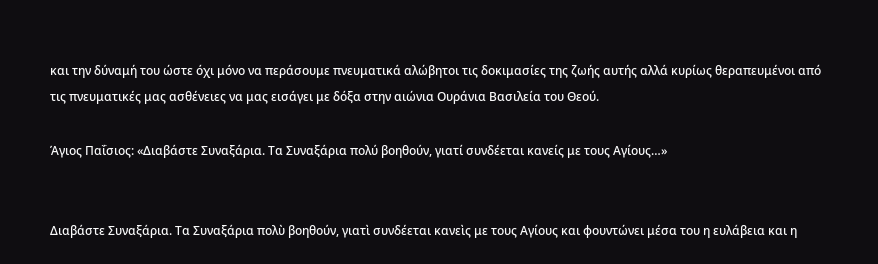και την δύναμή του ώστε όχι μόνο να περάσουμε πνευματικά αλώβητοι τις δοκιμασίες της ζωής αυτής αλλά κυρίως θεραπευμένοι από τις πνευματικές μας ασθένειες να μας εισάγει με δόξα στην αιώνια Ουράνια Βασιλεία του Θεού.

Άγιος Παΐσιος: «Διαβάστε Συναξάρια. Τα Συναξάρια πολύ βοηθούν, γιατί συνδέεται κανείς με τους Αγίους…»


Διαβάστε Συναξάρια. Τα Συναξάρια πολὺ βοηθούν, γιατὶ συνδέεται κανεὶς με τους Αγίους και φουντώνει μέσα του η ευλάβεια και η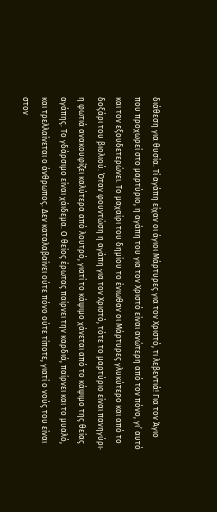διάθεση για θυσία. Τί αγάπη είχαν οι άγιοι Μάρτυρες για τον Χριστό, τι λεβεντιά! Για τον Άγιο που προχωρεί στο μαρτύριο, η αγάπη του για τον Χριστό είναι ανώτερη από τον πόνο, γι’ αυτό και τον εξουδετερώνει. Το μαχαίρι του δημίου το ένιωθαν οι Μάρτυρες γλυκύτερο και από το δοξάρι του βιολιού. Όταν φουντώση η αγάπη για τον Χριστό, τότε το μαρτύριο είναι πανηγύρι· η φωτιά ανακουφίζει καλύτερα από λουτρό, γιατί το κάψιμο χάνεται από το κάψιμο της θείας αγάπης. Το γδάρσιμο είναι χάιδεμα. Ο θείος έρωτας παίρνει την καρδιά, παίρνει και το μυαλό, και τρελλαίνεται ο άνθρωπος. Δεν καταλαβαίνει ούτε πόνο ούτε τίποτε, γιατί ο νούς του είναι στον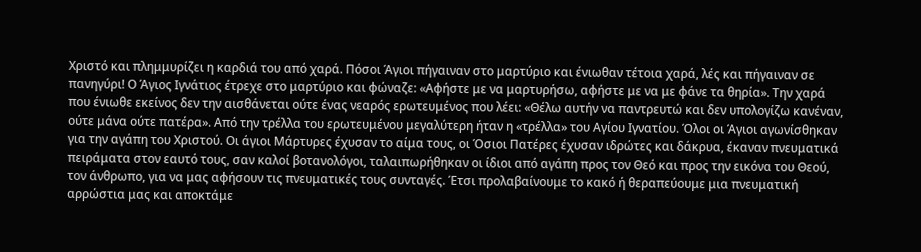Χριστό και πλημμυρίζει η καρδιά του από χαρά. Πόσοι Άγιοι πήγαιναν στο μαρτύριο και ένιωθαν τέτοια χαρά, λές και πήγαιναν σε πανηγύρι! Ο Άγιος Ιγνάτιος έτρεχε στο μαρτύριο και φώναζε: «Αφήστε με να μαρτυρήσω, αφήστε με να με φάνε τα θηρία». Την χαρά που ένιωθε εκείνος δεν την αισθάνεται ούτε ένας νεαρός ερωτευμένος που λέει: «Θέλω αυτήν να παντρευτώ και δεν υπολογίζω κανέναν, ούτε μάνα ούτε πατέρα». Από την τρέλλα του ερωτευμένου μεγαλύτερη ήταν η «τρέλλα» του Αγίου Ιγνατίου. Όλοι οι Άγιοι αγωνίσθηκαν για την αγάπη του Χριστού. Οι άγιοι Μάρτυρες έχυσαν το αίμα τους, οι Όσιοι Πατέρες έχυσαν ιδρώτες και δάκρυα, έκαναν πνευματικά πειράματα στον εαυτό τους, σαν καλοί βοτανολόγοι, ταλαιπωρήθηκαν οι ίδιοι από αγάπη προς τον Θεό και προς την εικόνα του Θεού, τον άνθρωπο, για να μας αφήσουν τις πνευματικές τους συνταγές. Έτσι προλαβαίνουμε το κακό ή θεραπεύουμε μια πνευματική αρρώστια μας και αποκτάμε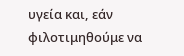υγεία και, εάν φιλοτιμηθούμε να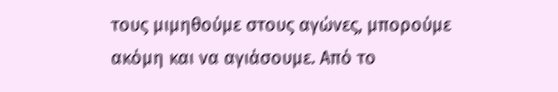τους μιμηθούμε στους αγώνες, μπορούμε ακόμη και να αγιάσουμε. Από το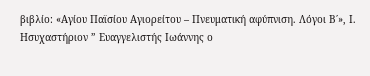βιβλίο: «Αγίου Παϊσίου Αγιορείτου – Πνευματική αφύπνιση. Λόγοι Β΄», Ι. Ησυχαστήριον ” Ευαγγελιστής Ιωάννης ο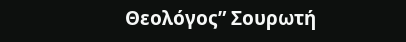Θεολόγος” Σουρωτή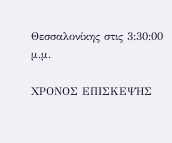Θεσσαλονίκης στις 3:30:00 μ.μ.

ΧΡΟΝΟΣ ΕΠΙΣΚΕΨΗΣ